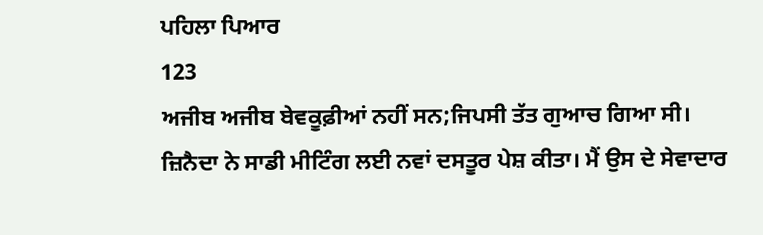ਪਹਿਲਾ ਪਿਆਰ
123
ਅਜੀਬ ਅਜੀਬ ਬੇਵਕੂਫ਼ੀਆਂ ਨਹੀਂ ਸਨ;ਜਿਪਸੀ ਤੱਤ ਗੁਆਚ ਗਿਆ ਸੀ।
ਜ਼ਿਨੈਦਾ ਨੇ ਸਾਡੀ ਮੀਟਿੰਗ ਲਈ ਨਵਾਂ ਦਸਤੂਰ ਪੇਸ਼ ਕੀਤਾ। ਮੈਂ ਉਸ ਦੇ ਸੇਵਾਦਾਰ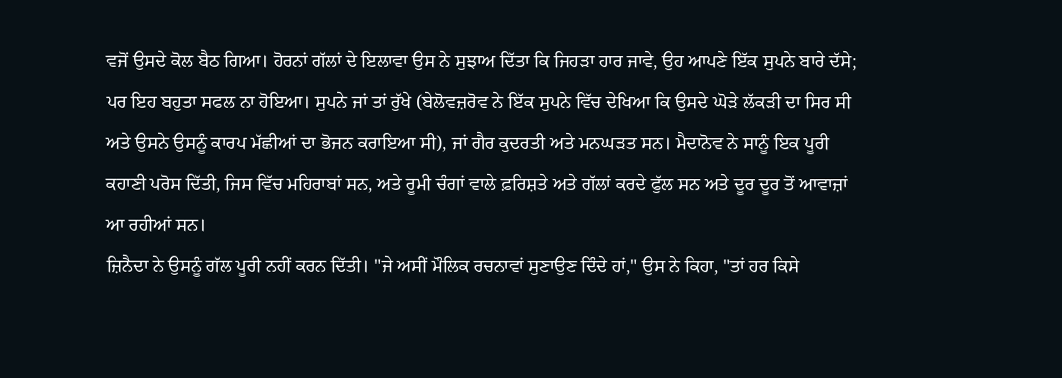ਵਜੋਂ ਉਸਦੇ ਕੋਲ ਬੈਠ ਗਿਆ। ਹੋਰਨਾਂ ਗੱਲਾਂ ਦੇ ਇਲਾਵਾ ਉਸ ਨੇ ਸੁਝਾਅ ਦਿੱਤਾ ਕਿ ਜਿਹੜਾ ਹਾਰ ਜਾਵੇ, ਉਹ ਆਪਣੇ ਇੱਕ ਸੁਪਨੇ ਬਾਰੇ ਦੱਸੇ; ਪਰ ਇਹ ਬਹੁਤਾ ਸਫਲ ਨਾ ਹੋਇਆ। ਸੁਪਨੇ ਜਾਂ ਤਾਂ ਰੁੱਖੇ (ਬੇਲੋਵਜ਼ਰੋਵ ਨੇ ਇੱਕ ਸੁਪਨੇ ਵਿੱਚ ਦੇਖਿਆ ਕਿ ਉਸਦੇ ਘੋੜੇ ਲੱਕੜੀ ਦਾ ਸਿਰ ਸੀ ਅਤੇ ਉਸਨੇ ਉਸਨੂੰ ਕਾਰਪ ਮੱਛੀਆਂ ਦਾ ਭੋਜਨ ਕਰਾਇਆ ਸੀ), ਜਾਂ ਗੈਰ ਕੁਦਰਤੀ ਅਤੇ ਮਨਘੜਤ ਸਨ। ਮੈਦਾਨੋਵ ਨੇ ਸਾਨੂੰ ਇਕ ਪੂਰੀ ਕਹਾਣੀ ਪਰੋਸ ਦਿੱਤੀ, ਜਿਸ ਵਿੱਚ ਮਹਿਰਾਬਾਂ ਸਨ, ਅਤੇ ਰੂਮੀ ਚੰਗਾਂ ਵਾਲੇ ਫ਼ਰਿਸ਼ਤੇ ਅਤੇ ਗੱਲਾਂ ਕਰਦੇ ਫੁੱਲ ਸਨ ਅਤੇ ਦੂਰ ਦੂਰ ਤੋਂ ਆਵਾਜ਼ਾਂ ਆ ਰਹੀਆਂ ਸਨ।
ਜ਼ਿਨੈਦਾ ਨੇ ਉਸਨੂੰ ਗੱਲ ਪੂਰੀ ਨਹੀਂ ਕਰਨ ਦਿੱਤੀ। "ਜੇ ਅਸੀਂ ਮੌਲਿਕ ਰਚਨਾਵਾਂ ਸੁਣਾਉਣ ਦਿੰਦੇ ਹਾਂ," ਉਸ ਨੇ ਕਿਹਾ, "ਤਾਂ ਹਰ ਕਿਸੇ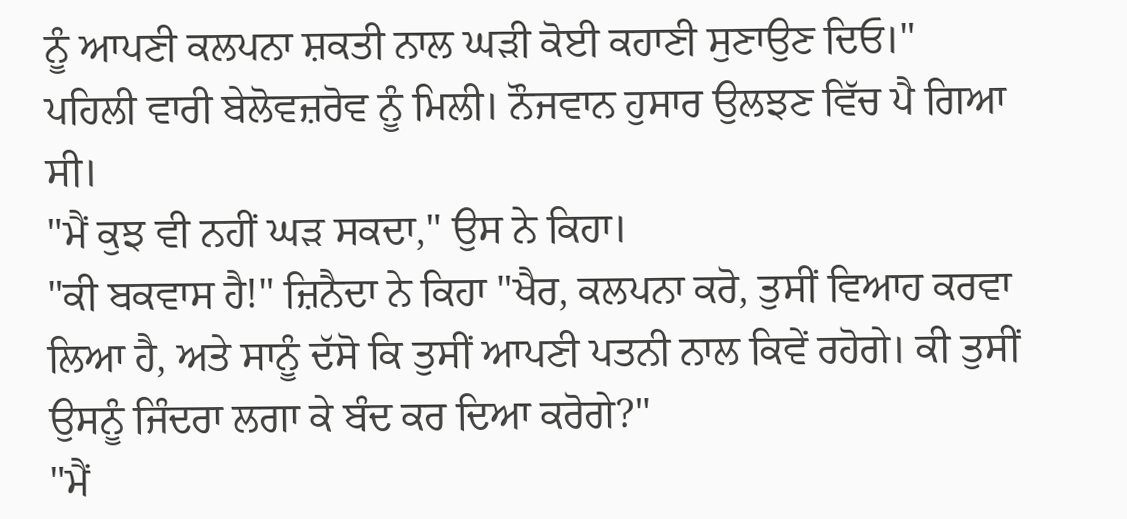ਨੂੰ ਆਪਣੀ ਕਲਪਨਾ ਸ਼ਕਤੀ ਨਾਲ ਘੜੀ ਕੋਈ ਕਹਾਣੀ ਸੁਣਾਉਣ ਦਿਓ।"
ਪਹਿਲੀ ਵਾਰੀ ਬੇਲੋਵਜ਼ਰੋਵ ਨੂੰ ਮਿਲੀ। ਨੌਜਵਾਨ ਹੁਸਾਰ ਉਲਝਣ ਵਿੱਚ ਪੈ ਗਿਆ ਸੀ।
"ਮੈਂ ਕੁਝ ਵੀ ਨਹੀਂ ਘੜ ਸਕਦਾ," ਉਸ ਨੇ ਕਿਹਾ।
"ਕੀ ਬਕਵਾਸ ਹੈ!" ਜ਼ਿਨੈਦਾ ਨੇ ਕਿਹਾ "ਖੈਰ, ਕਲਪਨਾ ਕਰੋ, ਤੁਸੀਂ ਵਿਆਹ ਕਰਵਾ ਲਿਆ ਹੈ, ਅਤੇ ਸਾਨੂੰ ਦੱਸੋ ਕਿ ਤੁਸੀਂ ਆਪਣੀ ਪਤਨੀ ਨਾਲ ਕਿਵੇਂ ਰਹੋਗੇ। ਕੀ ਤੁਸੀਂ ਉਸਨੂੰ ਜਿੰਦਰਾ ਲਗਾ ਕੇ ਬੰਦ ਕਰ ਦਿਆ ਕਰੋਗੇ?"
"ਮੈਂ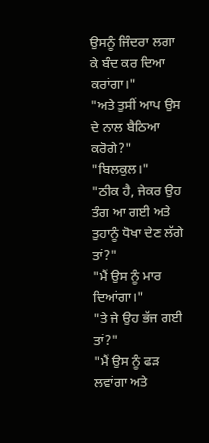ਉਸਨੂੰ ਜਿੰਦਰਾ ਲਗਾ ਕੇ ਬੰਦ ਕਰ ਦਿਆ ਕਰਾਂਗਾ।"
"ਅਤੇ ਤੁਸੀਂ ਆਪ ਉਸ ਦੇ ਨਾਲ ਬੈਠਿਆ ਕਰੋਗੇ?"
"ਬਿਲਕੁਲ।"
"ਠੀਕ ਹੈ, ਜੇਕਰ ਉਹ ਤੰਗ ਆ ਗਈ ਅਤੇ ਤੁਹਾਨੂੰ ਧੋਖਾ ਦੇਣ ਲੱਗੇ ਤਾਂ?"
"ਮੈਂ ਉਸ ਨੂੰ ਮਾਰ ਦਿਆਂਗਾ।"
"ਤੇ ਜੇ ਉਹ ਭੱਜ ਗਈ ਤਾਂ?"
"ਮੈਂ ਉਸ ਨੂੰ ਫੜ ਲਵਾਂਗਾ ਅਤੇ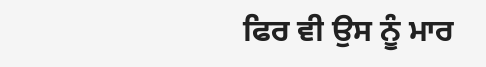ਫਿਰ ਵੀ ਉਸ ਨੂੰ ਮਾਰ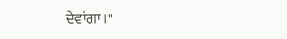ਦੇਵਾਂਗਾ।"